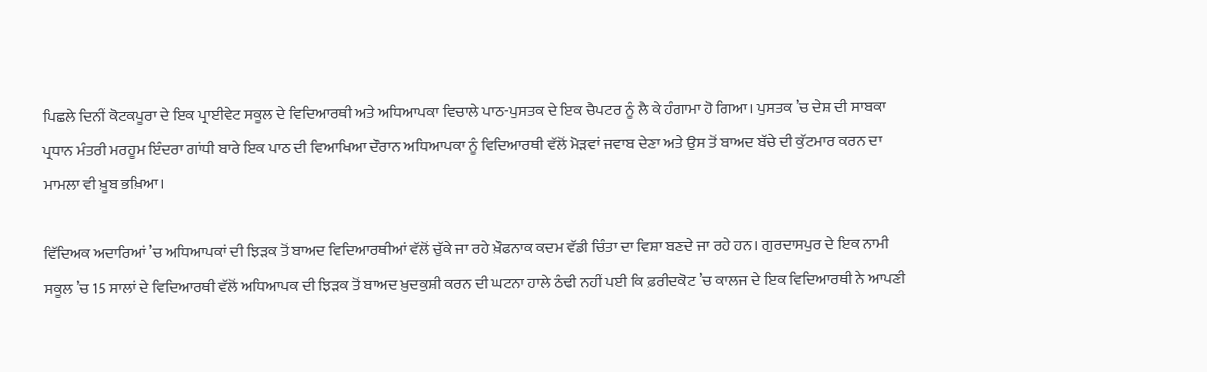ਪਿਛਲੇ ਦਿਨੀਂ ਕੋਟਕਪੂਰਾ ਦੇ ਇਕ ਪ੍ਰਾਈਵੇਟ ਸਕੂਲ ਦੇ ਵਿਦਿਆਰਥੀ ਅਤੇ ਅਧਿਆਪਕਾ ਵਿਚਾਲੇ ਪਾਠ-ਪੁਸਤਕ ਦੇ ਇਕ ਚੈਪਟਰ ਨੂੰ ਲੈ ਕੇ ਹੰਗਾਮਾ ਹੋ ਗਿਆ। ਪੁਸਤਕ ’ਚ ਦੇਸ਼ ਦੀ ਸਾਬਕਾ ਪ੍ਰਧਾਨ ਮੰਤਰੀ ਮਰਹੂਮ ਇੰਦਰਾ ਗਾਂਧੀ ਬਾਰੇ ਇਕ ਪਾਠ ਦੀ ਵਿਆਖਿਆ ਦੌਰਾਨ ਅਧਿਆਪਕਾ ਨੂੰ ਵਿਦਿਆਰਥੀ ਵੱਲੋਂ ਮੋੜਵਾਂ ਜਵਾਬ ਦੇਣਾ ਅਤੇ ਉਸ ਤੋਂ ਬਾਅਦ ਬੱਚੇ ਦੀ ਕੁੱਟਮਾਰ ਕਰਨ ਦਾ ਮਾਮਲਾ ਵੀ ਖ਼ੂਬ ਭਖ਼ਿਆ।

ਵਿੱਦਿਅਕ ਅਦਾਰਿਆਂ ’ਚ ਅਧਿਆਪਕਾਂ ਦੀ ਝਿੜਕ ਤੋਂ ਬਾਅਦ ਵਿਦਿਆਰਥੀਆਂ ਵੱਲੋਂ ਚੁੱਕੇ ਜਾ ਰਹੇ ਖ਼ੌਫਨਾਕ ਕਦਮ ਵੱਡੀ ਚਿੰਤਾ ਦਾ ਵਿਸ਼ਾ ਬਣਦੇ ਜਾ ਰਹੇ ਹਨ। ਗੁਰਦਾਸਪੁਰ ਦੇ ਇਕ ਨਾਮੀ ਸਕੂਲ ’ਚ 15 ਸਾਲਾਂ ਦੇ ਵਿਦਿਆਰਥੀ ਵੱਲੋਂ ਅਧਿਆਪਕ ਦੀ ਝਿੜਕ ਤੋਂ ਬਾਅਦ ਖ਼ੁਦਕੁਸ਼ੀ ਕਰਨ ਦੀ ਘਟਨਾ ਹਾਲੇ ਠੰਢੀ ਨਹੀਂ ਪਈ ਕਿ ਫ਼ਰੀਦਕੋਟ ’ਚ ਕਾਲਜ ਦੇ ਇਕ ਵਿਦਿਆਰਥੀ ਨੇ ਆਪਣੀ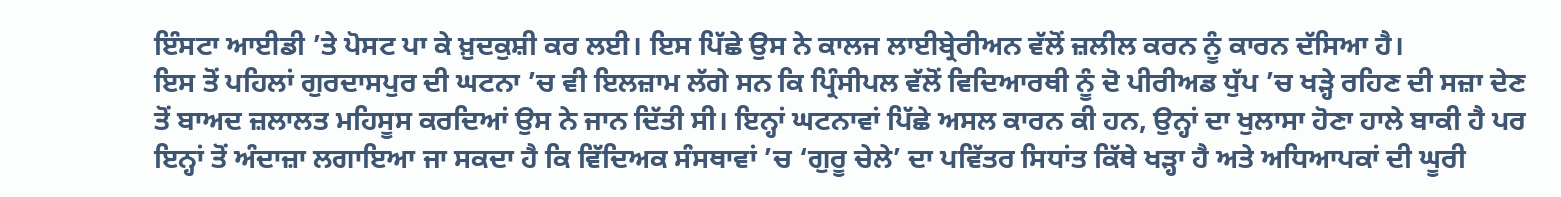ਇੰਸਟਾ ਆਈਡੀ ’ਤੇ ਪੋਸਟ ਪਾ ਕੇ ਖ਼ੁਦਕੁਸ਼ੀ ਕਰ ਲਈ। ਇਸ ਪਿੱਛੇ ਉਸ ਨੇ ਕਾਲਜ ਲਾਈਬ੍ਰੇਰੀਅਨ ਵੱਲੋਂ ਜ਼ਲੀਲ ਕਰਨ ਨੂੰ ਕਾਰਨ ਦੱਸਿਆ ਹੈ।
ਇਸ ਤੋਂ ਪਹਿਲਾਂ ਗੁਰਦਾਸਪੁਰ ਦੀ ਘਟਨਾ ’ਚ ਵੀ ਇਲਜ਼ਾਮ ਲੱਗੇ ਸਨ ਕਿ ਪ੍ਰਿੰਸੀਪਲ ਵੱਲੋਂ ਵਿਦਿਆਰਥੀ ਨੂੰ ਦੋ ਪੀਰੀਅਡ ਧੁੱਪ ’ਚ ਖੜ੍ਹੇ ਰਹਿਣ ਦੀ ਸਜ਼ਾ ਦੇਣ ਤੋਂ ਬਾਅਦ ਜ਼ਲਾਲਤ ਮਹਿਸੂਸ ਕਰਦਿਆਂ ਉਸ ਨੇ ਜਾਨ ਦਿੱਤੀ ਸੀ। ਇਨ੍ਹਾਂ ਘਟਨਾਵਾਂ ਪਿੱਛੇ ਅਸਲ ਕਾਰਨ ਕੀ ਹਨ, ਉਨ੍ਹਾਂ ਦਾ ਖੁਲਾਸਾ ਹੋਣਾ ਹਾਲੇ ਬਾਕੀ ਹੈ ਪਰ ਇਨ੍ਹਾਂ ਤੋਂ ਅੰਦਾਜ਼ਾ ਲਗਾਇਆ ਜਾ ਸਕਦਾ ਹੈ ਕਿ ਵਿੱਦਿਅਕ ਸੰਸਥਾਵਾਂ ’ਚ ‘ਗੁਰੂ ਚੇਲੇ’ ਦਾ ਪਵਿੱਤਰ ਸਿਧਾਂਤ ਕਿੱਥੇ ਖੜ੍ਹਾ ਹੈ ਅਤੇ ਅਧਿਆਪਕਾਂ ਦੀ ਘੂਰੀ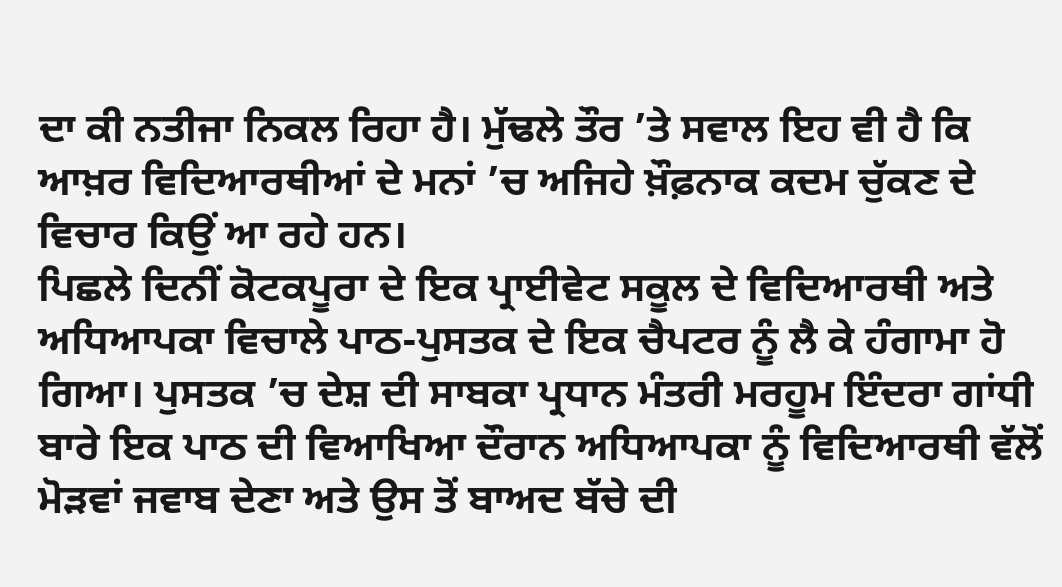ਦਾ ਕੀ ਨਤੀਜਾ ਨਿਕਲ ਰਿਹਾ ਹੈ। ਮੁੱਢਲੇ ਤੌਰ ’ਤੇ ਸਵਾਲ ਇਹ ਵੀ ਹੈ ਕਿ ਆਖ਼ਰ ਵਿਦਿਆਰਥੀਆਂ ਦੇ ਮਨਾਂ ’ਚ ਅਜਿਹੇ ਖ਼ੌਫ਼ਨਾਕ ਕਦਮ ਚੁੱਕਣ ਦੇ ਵਿਚਾਰ ਕਿਉਂ ਆ ਰਹੇ ਹਨ।
ਪਿਛਲੇ ਦਿਨੀਂ ਕੋਟਕਪੂਰਾ ਦੇ ਇਕ ਪ੍ਰਾਈਵੇਟ ਸਕੂਲ ਦੇ ਵਿਦਿਆਰਥੀ ਅਤੇ ਅਧਿਆਪਕਾ ਵਿਚਾਲੇ ਪਾਠ-ਪੁਸਤਕ ਦੇ ਇਕ ਚੈਪਟਰ ਨੂੰ ਲੈ ਕੇ ਹੰਗਾਮਾ ਹੋ ਗਿਆ। ਪੁਸਤਕ ’ਚ ਦੇਸ਼ ਦੀ ਸਾਬਕਾ ਪ੍ਰਧਾਨ ਮੰਤਰੀ ਮਰਹੂਮ ਇੰਦਰਾ ਗਾਂਧੀ ਬਾਰੇ ਇਕ ਪਾਠ ਦੀ ਵਿਆਖਿਆ ਦੌਰਾਨ ਅਧਿਆਪਕਾ ਨੂੰ ਵਿਦਿਆਰਥੀ ਵੱਲੋਂ ਮੋੜਵਾਂ ਜਵਾਬ ਦੇਣਾ ਅਤੇ ਉਸ ਤੋਂ ਬਾਅਦ ਬੱਚੇ ਦੀ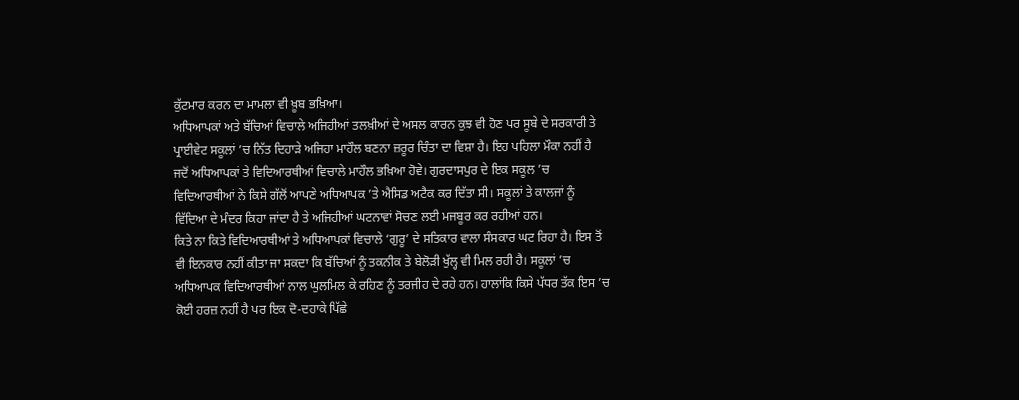ਕੁੱਟਮਾਰ ਕਰਨ ਦਾ ਮਾਮਲਾ ਵੀ ਖ਼ੂਬ ਭਖ਼ਿਆ।
ਅਧਿਆਪਕਾਂ ਅਤੇ ਬੱਚਿਆਂ ਵਿਚਾਲੇ ਅਜਿਹੀਆਂ ਤਲਖ਼ੀਆਂ ਦੇ ਅਸਲ ਕਾਰਨ ਕੁਝ ਵੀ ਹੋਣ ਪਰ ਸੂਬੇ ਦੇ ਸਰਕਾਰੀ ਤੇ ਪ੍ਰਾਈਵੇਟ ਸਕੂਲਾਂ ’ਚ ਨਿੱਤ ਦਿਹਾੜੇ ਅਜਿਹਾ ਮਾਹੌਲ ਬਣਨਾ ਜ਼ਰੂਰ ਚਿੰਤਾ ਦਾ ਵਿਸ਼ਾ ਹੈ। ਇਹ ਪਹਿਲਾ ਮੌਕਾ ਨਹੀਂ ਹੈ ਜਦੋਂ ਅਧਿਆਪਕਾਂ ਤੇ ਵਿਦਿਆਰਥੀਆਂ ਵਿਚਾਲੇ ਮਾਹੌਲ ਭਖ਼ਿਆ ਹੋਵੇ। ਗੁਰਦਾਸਪੁਰ ਦੇ ਇਕ ਸਕੂਲ ’ਚ ਵਿਦਿਆਰਥੀਆਂ ਨੇ ਕਿਸੇ ਗੱਲੋਂ ਆਪਣੇ ਅਧਿਆਪਕ ’ਤੇ ਐਸਿਡ ਅਟੈਕ ਕਰ ਦਿੱਤਾ ਸੀ। ਸਕੂਲਾਂ ਤੇ ਕਾਲਜਾਂ ਨੂੰ ਵਿੱਦਿਆ ਦੇ ਮੰਦਰ ਕਿਹਾ ਜਾਂਦਾ ਹੈ ਤੇ ਅਜਿਹੀਆਂ ਘਟਨਾਵਾਂ ਸੋਚਣ ਲਈ ਮਜਬੂਰ ਕਰ ਰਹੀਆਂ ਹਨ।
ਕਿਤੇ ਨਾ ਕਿਤੇ ਵਿਦਿਆਰਥੀਆਂ ਤੇ ਅਧਿਆਪਕਾਂ ਵਿਚਾਲੇ ‘ਗੁਰੂ’ ਦੇ ਸਤਿਕਾਰ ਵਾਲਾ ਸੰਸਕਾਰ ਘਟ ਰਿਹਾ ਹੈ। ਇਸ ਤੋਂ ਵੀ ਇਨਕਾਰ ਨਹੀਂ ਕੀਤਾ ਜਾ ਸਕਦਾ ਕਿ ਬੱਚਿਆਂ ਨੂੰ ਤਕਨੀਕ ਤੇ ਬੇਲੋੜੀ ਖੁੱਲ੍ਹ ਵੀ ਮਿਲ ਰਹੀ ਹੈ। ਸਕੂਲਾਂ ’ਚ ਅਧਿਆਪਕ ਵਿਦਿਆਰਥੀਆਂ ਨਾਲ ਘੁਲਮਿਲ ਕੇ ਰਹਿਣ ਨੂੰ ਤਰਜੀਹ ਦੇ ਰਹੇ ਹਨ। ਹਾਲਾਂਕਿ ਕਿਸੇ ਪੱਧਰ ਤੱਕ ਇਸ ’ਚ ਕੋਈ ਹਰਜ਼ ਨਹੀਂ ਹੈ ਪਰ ਇਕ ਦੋ-ਦਹਾਕੇ ਪਿੱਛੇ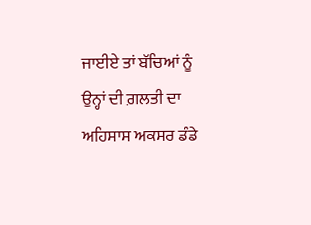ਜਾਈਏ ਤਾਂ ਬੱਚਿਆਂ ਨੂੰ ਉਨ੍ਹਾਂ ਦੀ ਗ਼ਲਤੀ ਦਾ ਅਹਿਸਾਸ ਅਕਸਰ ਡੰਡੇ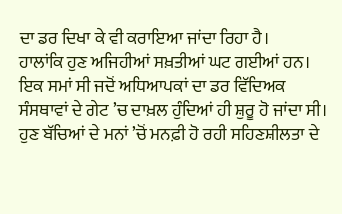ਦਾ ਡਰ ਦਿਖਾ ਕੇ ਵੀ ਕਰਾਇਆ ਜਾਂਦਾ ਰਿਹਾ ਹੈ।
ਹਾਲਾਂਕਿ ਹੁਣ ਅਜਿਹੀਆਂ ਸਖ਼ਤੀਆਂ ਘਟ ਗਈਆਂ ਹਨ। ਇਕ ਸਮਾਂ ਸੀ ਜਦੋਂ ਅਧਿਆਪਕਾਂ ਦਾ ਡਰ ਵਿੱਦਿਅਕ ਸੰਸਥਾਵਾਂ ਦੇ ਗੇਟ ’ਚ ਦਾਖ਼ਲ ਹੁੰਦਿਆਂ ਹੀ ਸ਼ੁਰੂ ਹੋ ਜਾਂਦਾ ਸੀ। ਹੁਣ ਬੱਚਿਆਂ ਦੇ ਮਨਾਂ ’ਚੋਂ ਮਨਫ਼ੀ ਹੋ ਰਹੀ ਸਹਿਣਸ਼ੀਲਤਾ ਦੇ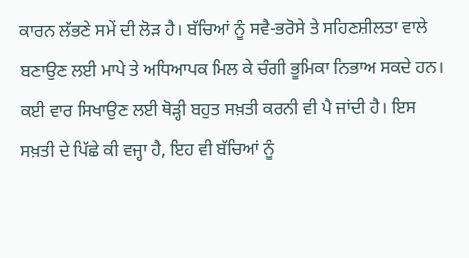ਕਾਰਨ ਲੱਭਣੇ ਸਮੇਂ ਦੀ ਲੋੜ ਹੈ। ਬੱਚਿਆਂ ਨੂੰ ਸਵੈ-ਭਰੋਸੇ ਤੇ ਸਹਿਣਸ਼ੀਲਤਾ ਵਾਲੇ ਬਣਾਉਣ ਲਈ ਮਾਪੇ ਤੇ ਅਧਿਆਪਕ ਮਿਲ ਕੇ ਚੰਗੀ ਭੂਮਿਕਾ ਨਿਭਾਅ ਸਕਦੇ ਹਨ। ਕਈ ਵਾਰ ਸਿਖਾਉਣ ਲਈ ਥੋੜ੍ਹੀ ਬਹੁਤ ਸਖ਼ਤੀ ਕਰਨੀ ਵੀ ਪੈ ਜਾਂਦੀ ਹੈ। ਇਸ ਸਖ਼ਤੀ ਦੇ ਪਿੱਛੇ ਕੀ ਵਜ੍ਹਾ ਹੈ, ਇਹ ਵੀ ਬੱਚਿਆਂ ਨੂੰ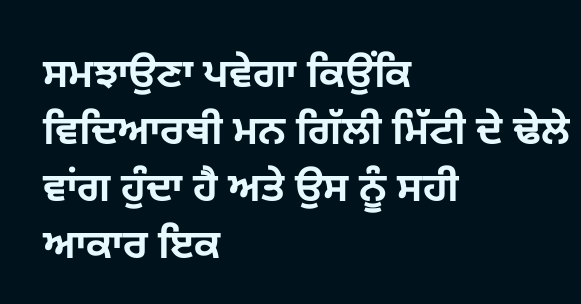ਸਮਝਾਉਣਾ ਪਵੇਗਾ ਕਿਉਂਕਿ ਵਿਦਿਆਰਥੀ ਮਨ ਗਿੱਲੀ ਮਿੱਟੀ ਦੇ ਢੇਲੇ ਵਾਂਗ ਹੁੰਦਾ ਹੈ ਅਤੇ ਉਸ ਨੂੰ ਸਹੀ ਆਕਾਰ ਇਕ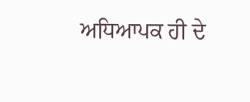ਅਧਿਆਪਕ ਹੀ ਦੇ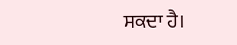ਸਕਦਾ ਹੈ।